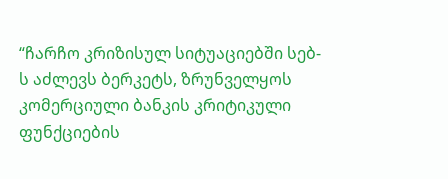“ჩარჩო კრიზისულ სიტუაციებში სებ-ს აძლევს ბერკეტს, ზრუნველყოს კომერციული ბანკის კრიტიკული ფუნქციების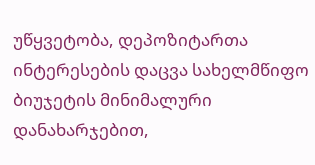უწყვეტობა, დეპოზიტართა ინტერესების დაცვა სახელმწიფო ბიუჯეტის მინიმალური დანახარჯებით,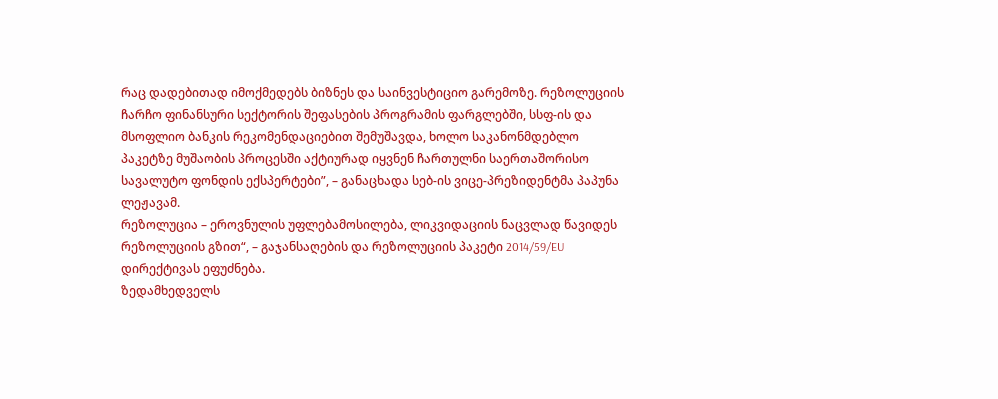რაც დადებითად იმოქმედებს ბიზნეს და საინვესტიციო გარემოზე. რეზოლუციის ჩარჩო ფინანსური სექტორის შეფასების პროგრამის ფარგლებში, სსფ-ის და მსოფლიო ბანკის რეკომენდაციებით შემუშავდა, ხოლო საკანონმდებლო პაკეტზე მუშაობის პროცესში აქტიურად იყვნენ ჩართულნი საერთაშორისო სავალუტო ფონდის ექსპერტები”, – განაცხადა სებ-ის ვიცე-პრეზიდენტმა პაპუნა ლეჟავამ.
რეზოლუცია – ეროვნულის უფლებამოსილება, ლიკვიდაციის ნაცვლად წავიდეს რეზოლუციის გზით“, – გაჯანსაღების და რეზოლუციის პაკეტი 2014/59/EU დირექტივას ეფუძნება.
ზედამხედველს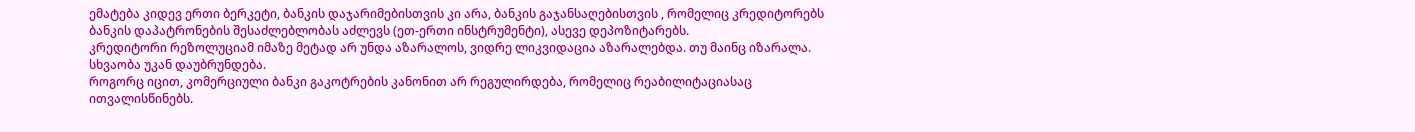ემატება კიდევ ერთი ბერკეტი, ბანკის დაჯარიმებისთვის კი არა, ბანკის გაჯანსაღებისთვის , რომელიც კრედიტორებს ბანკის დაპატრონების შესაძლებლობას აძლევს (ეთ-ერთი ინსტრუმენტი), ასევე დეპოზიტარებს.
კრედიტორი რეზოლუციამ იმაზე მეტად არ უნდა აზარალოს, ვიდრე ლიკვიდაცია აზარალებდა. თუ მაინც იზარალა. სხვაობა უკან დაუბრუნდება.
როგორც იცით, კომერციული ბანკი გაკოტრების კანონით არ რეგულირდება, რომელიც რეაბილიტაციასაც ითვალისწინებს.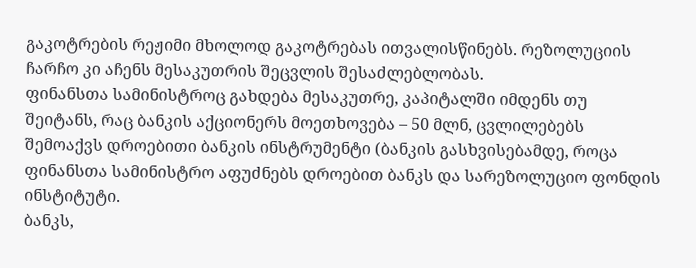გაკოტრების რეჟიმი მხოლოდ გაკოტრებას ითვალისწინებს. რეზოლუციის ჩარჩო კი აჩენს მესაკუთრის შეცვლის შესაძლებლობას.
ფინანსთა სამინისტროც გახდება მესაკუთრე, კაპიტალში იმდენს თუ შეიტანს, რაც ბანკის აქციონერს მოეთხოვება – 50 მლნ, ცვლილებებს შემოაქვს დროებითი ბანკის ინსტრუმენტი (ბანკის გასხვისებამდე, როცა ფინანსთა სამინისტრო აფუძნებს დროებით ბანკს და სარეზოლუციო ფონდის ინსტიტუტი.
ბანკს,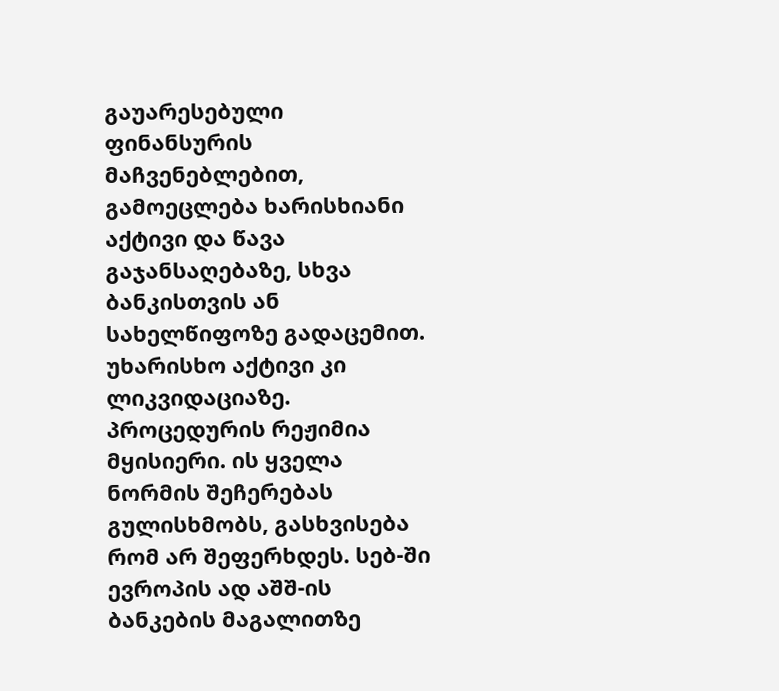გაუარესებული ფინანსურის მაჩვენებლებით, გამოეცლება ხარისხიანი აქტივი და წავა გაჯანსაღებაზე, სხვა ბანკისთვის ან სახელწიფოზე გადაცემით. უხარისხო აქტივი კი ლიკვიდაციაზე. პროცედურის რეჟიმია მყისიერი. ის ყველა ნორმის შეჩერებას გულისხმობს, გასხვისება რომ არ შეფერხდეს. სებ-ში ევროპის ად აშშ-ის ბანკების მაგალითზე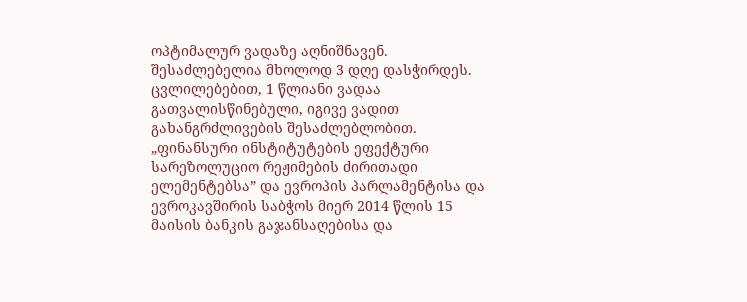ოპტიმალურ ვადაზე აღნიშნავენ. შესაძლებელია მხოლოდ 3 დღე დასჭირდეს. ცვლილებებით, 1 წლიანი ვადაა გათვალისწინებული, იგივე ვადით გახანგრძლივების შესაძლებლობით.
„ფინანსური ინსტიტუტების ეფექტური სარეზოლუციო რეჟიმების ძირითადი ელემენტებსა” და ევროპის პარლამენტისა და ევროკავშირის საბჭოს მიერ 2014 წლის 15 მაისის ბანკის გაჯანსაღებისა და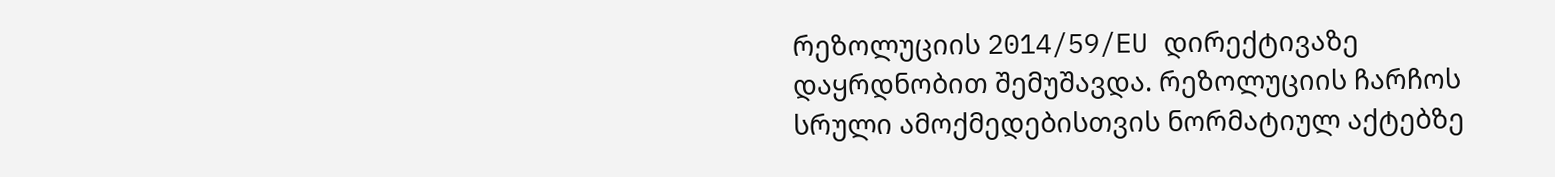რეზოლუციის 2014/59/EU დირექტივაზე დაყრდნობით შემუშავდა. რეზოლუციის ჩარჩოს სრული ამოქმედებისთვის ნორმატიულ აქტებზე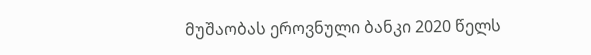მუშაობას ეროვნული ბანკი 2020 წელს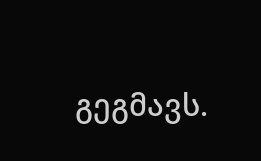გეგმავს.